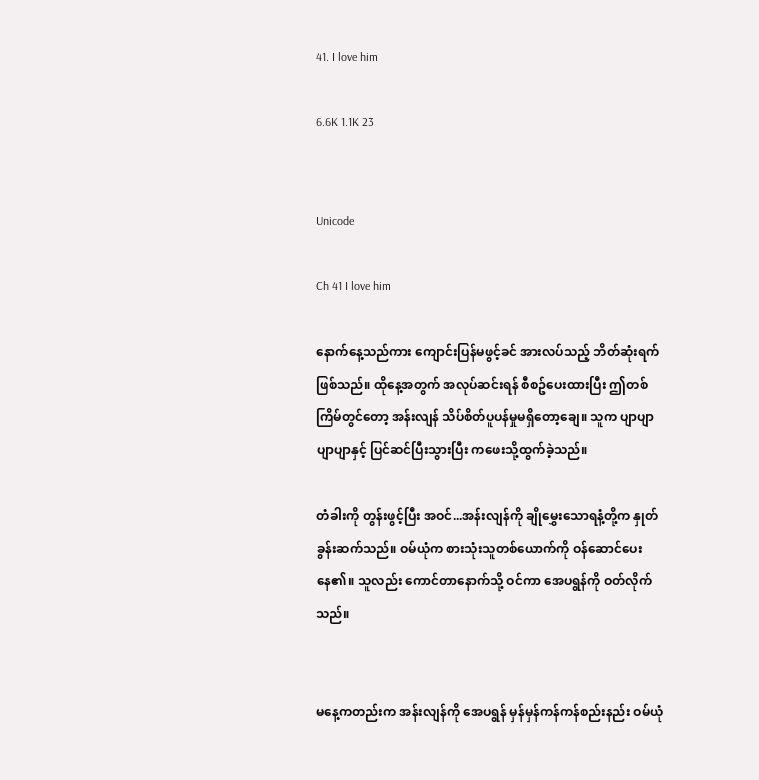41. I love him

6.6K 1.1K 23


Unicode

Ch 41 I love him

နောက်နေ့သည်ကား ကျောင်းပြန်မဖွင့်ခင် အားလပ်သည့် ဘိတ်ဆုံးရက်ဖြစ်သည်။ ထိုနေ့အတွက် အလုပ်ဆင်းရန် စီစဥ်ပေးထားပြီး ဤတစ်ကြိမ်တွင်တော့ အန်းလျန် သိပ်စိတ်ပူပန်မှုမရှိတော့ချေ။ သူက ပျာပျာ ပျာပျာနှင့် ပြင်ဆင်ပြီးသွားပြီး ကဖေးသို့ထွက်ခဲ့သည်။

တံခါးကို တွန်းဖွင့်ပြီး အဝင်...အန်းလျန်ကို ချိုမွှေးသောရနံ့တို့က နှုတ်ခွန်းဆက်သည်။ ဝမ်ယုံက စားသုံးသူတစ်ယောက်ကို ဝန်ဆောင်ပေးနေ၏။ သူလည်း ကောင်တာနောက်သို့ ဝင်ကာ အေပရွန်ကို ဝတ်လိုက်သည်။


မနေ့ကတည်းက အန်းလျန်ကို အေပရွန် မှန်မှန်ကန်ကန်စည်းနည်း ဝမ်ယုံ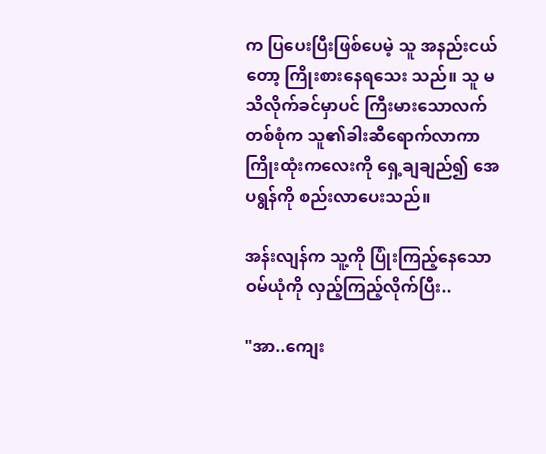က ပြပေးပြီးဖြစ်ပေမဲ့ သူ အနည်းငယ်တော့ ကြိုးစားနေရသေး သည်။ သူ မသိလိုက်ခင်မှာပင် ကြီးမားသောလက်တစ်စုံက သူ၏ခါးဆီရောက်လာကာ ကြိုးထုံးကလေးကို ရှေ့ချချည်၍ အေပရွန်ကို စည်းလာပေးသည်။

အန်းလျန်က သူ့ကို ပြုံးကြည့်နေသော ဝမ်ယုံကို လှည့်ကြည့်လိုက်ပြီး..

"အာ..ကျေး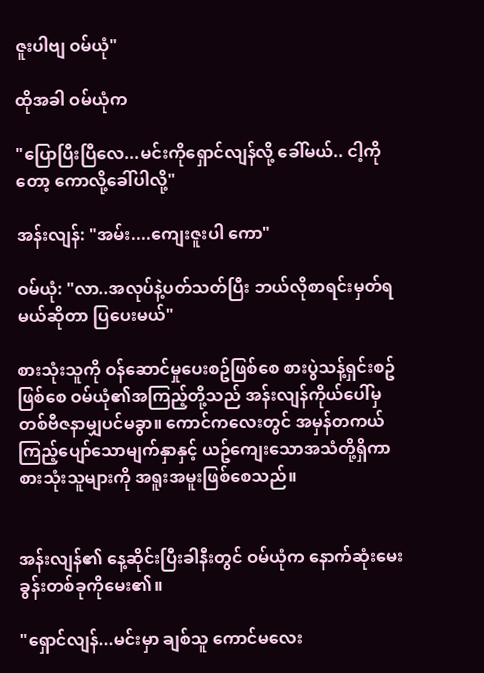ဇူးပါဗျ ဝမ်ယုံ"

ထိုအခါ ဝမ်ယုံက

"ပြောပြီးပြီလေ...မင်းကိုရှောင်လျန်လို့ ခေါ်မယ်.. ငါ့ကိုတော့ ကောလို့ခေါ်ပါလို့"

အန်းလျန်: "အမ်း....ကျေးဇူးပါ ကော"

ဝမ်ယုံ: "လာ..အလုပ်နဲ့ပတ်သတ်ပြီး ဘယ်လိုစာရင်းမှတ်ရမယ်ဆိုတာ ပြပေးမယ်"

စားသုံးသူကို ဝန်ဆောင်မှုပေးစဥ်ဖြစ်စေ စားပွဲသန့်ရှင်းစဥ်ဖြစ်စေ ဝမ်ယုံ၏အကြည့်တို့သည် အန်းလျန်ကိုယ်ပေါ်မှ တစ်ဗီဇနာမျှပင်မခွာ။ ကောင်ကလေးတွင် အမှန်တကယ်ကြည့်ပျော်သောမျက်နှာနှင့် ယဥ်ကျေးသောအသံတို့ရှိကာ စားသုံးသူများကို အရူးအမူးဖြစ်စေသည်။


အန်းလျန်၏ နေ့ဆိုင်းပြီးခါနီးတွင် ဝမ်ယုံက နောက်ဆုံးမေးခွန်းတစ်ခုကိုမေး၏။

"ရှောင်လျန်...မင်းမှာ ချစ်သူ ကောင်မလေး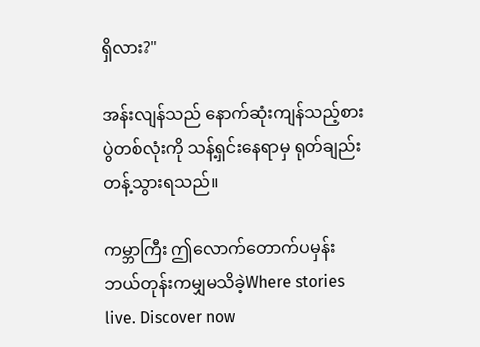ရှိလား?"

အန်းလျန်သည် နောက်ဆုံးကျန်သည့်စားပွဲတစ်လုံးကို သန့်ရှင်းနေရာမှ ရုတ်ချည်း တန့်သွားရသည်။

ကမ္ဘာကြီး ဤလောက်တောက်ပမှန်း ဘယ်တုန်းကမျှမသိခဲ့Where stories live. Discover now